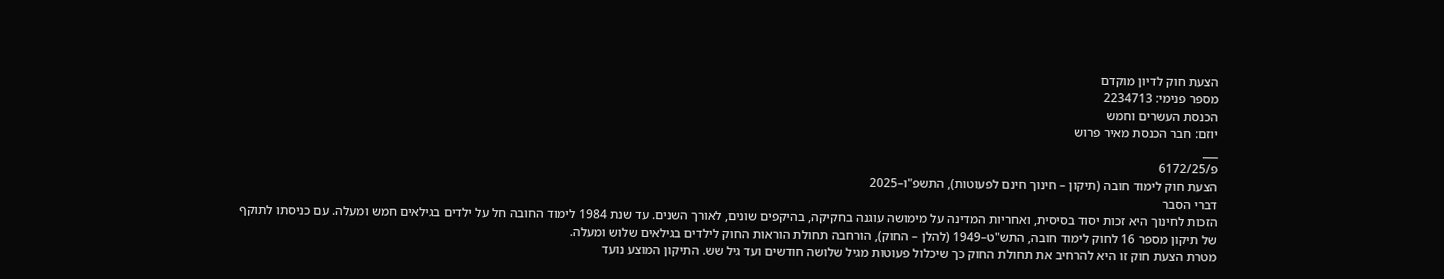הצעת חוק לדיון מוקדם
מספר פנימי: 2234713
הכנסת העשרים וחמש
יוזם: חבר הכנסת מאיר פרוש
___
פ/6172/25
הצעת חוק לימוד חובה (תיקון – חינוך חינם לפעוטות), התשפ"ו–2025
דברי הסבר
הזכות לחינוך היא זכות יסוד בסיסית, ואחריות המדינה על מימושה עוגנה בחקיקה, בהיקפים שונים, לאורך השנים. עד שנת 1984 לימוד החובה חל על ילדים בגילאים חמש ומעלה. עם כניסתו לתוקף של תיקון מספר 16 לחוק לימוד חובה, התש"ט–1949 (להלן – החוק), הורחבה תחולת הוראות החוק לילדים בגילאים שלוש ומעלה.
מטרת הצעת חוק זו היא להרחיב את תחולת החוק כך שיכלול פעוטות מגיל שלושה חודשים ועד גיל שש. התיקון המוצע נועד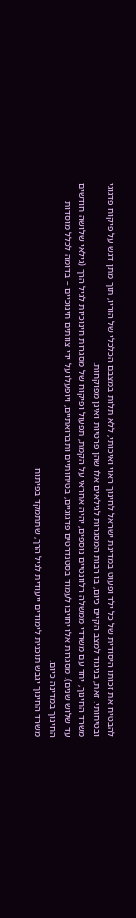להבטיח את זכותו היסודית של כל ילד ופעוט במדינת ישראל לחינוך ראוי ואיכותי, ללא תלות במצבם הכלכלי של הוריו, תוך מתן דגש על פיקוח פדגוגי ובטיחותי. זאת, בניגוד למצב הקיים כיום, בו רבות המסגרות לגילאים אלו שהן פרטיות ואינן מפוקחות.
משרד החינוך, יחד עם משרדי ממשלה רלוונטיים נוספים, יהיה אחראי על הקמת, תפעול ופיקוח של מסגרות חינוכיות לגיל הרך (גילאי שלושה חודשים עד שלוש שנים). מסגרות אלו יחויבו לעמוד בסטנדרטים פדגוגיים, בטיחותיים ותברואתיים, ויופעלו על ידי צוותים חינוכיים – בדומה לכלל מוסדות החינוך במדינה כיום.
משרד החינוך יגבש תוכנית לימודים ייעודית לגיל הרך, שתתמקד בפיתוח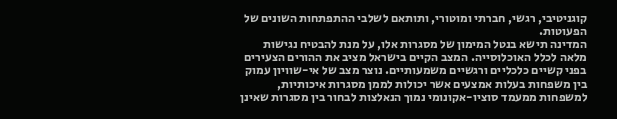קוגניטיבי, רגשי, חברתי ומוטורי, ותותאם לשלבי ההתפתחות השונים של הפעוטות.
המדינה תישא בנטל המימון של מסגרות אלו, על מנת להבטיח נגישות מלאה לכלל האוכלוסייה. המצב הקיים בישראל מציב את ההורים הצעירים בפני קשיים כלכליים ורגשיים משמעותיים. נוצר מצב של אי-שוויון עמוק בין משפחות בעלות אמצעים אשר יכולות לממן מסגרות איכותיות, למשפחות ממעמד סוציו-אקונומי נמוך הנאלצות לבחור בין מסגרות שאינן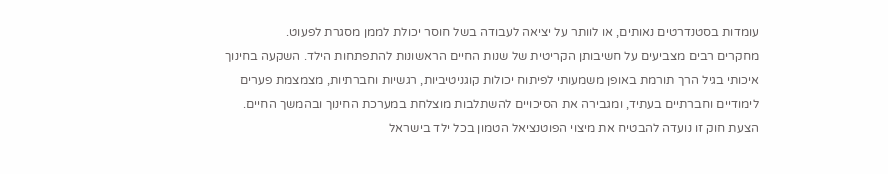עומדות בסטנדרטים נאותים, או לוותר על יציאה לעבודה בשל חוסר יכולת לממן מסגרת לפעוט.
מחקרים רבים מצביעים על חשיבותן הקריטית של שנות החיים הראשונות להתפתחות הילד. השקעה בחינוך איכותי בגיל הרך תורמת באופן משמעותי לפיתוח יכולות קוגניטיביות, רגשיות וחברתיות, מצמצמת פערים לימודיים וחברתיים בעתיד, ומגבירה את הסיכויים להשתלבות מוצלחת במערכת החינוך ובהמשך החיים.
הצעת חוק זו נועדה להבטיח את מיצוי הפוטנציאל הטמון בכל ילד בישראל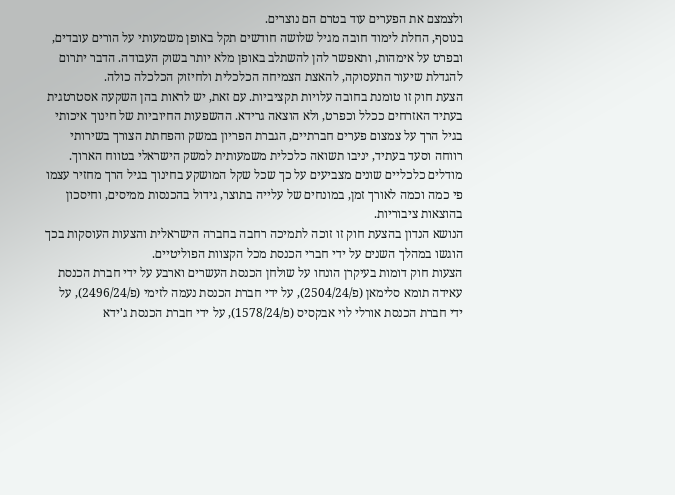ולצמצם את הפערים עוד בטרם הם נוצרים.
בנוסף, החלת לימוד חובה מגיל שלושה חודשים תקל באופן משמעותי על הורים עובדים, ובפרט על אימהות, ותאפשר להן להשתלב באופן מלא יותר בשוק העבודה. הדבר יתרום להגדלת שיעור התעסוקה, להאצת הצמיחה הכלכלית ולחיזוק הכלכלה כולה.
הצעת חוק זו טומנת בחובה עלויות תקציביות. עם זאת, יש לראות בהן השקעה אסטרטגית בעתיד האזרחים ככלל וכפרט, ולא הוצאה גרידא. ההשפעות החיוביות של חינוך איכותי בגיל הרך על צמצום פערים חברתיים, הגברת הפריון במשק והפחתת הצורך בשירותי רווחה וסעד בעתיד, יניבו תשואה כלכלית משמעותית למשק הישראלי בטווח הארוך.
מודלים כלכליים שונים מצביעים על כך שכל שקל המושקע בחינוך בגיל הרך מחזיר עצמו פי כמה וכמה לאורך זמן, במונחים של עלייה בתוצר, גידול בהכנסות ממיסים, וחיסכון בהוצאות ציבוריות.
הנושא הנדון בהצעת חוק זו זוכה לתמיכה רחבה בחברה הישראלית והצעות העוסקות בכך הוגשו במהלך השנים על ידי חברי הכנסת מכל הקצוות הפוליטיים.
הצעות חוק דומות בעיקרן הונחו על שולחן הכנסת העשרים וארבע על ידי חברת הכנסת עאידה תומא סלימאן (פ/2504/24), על ידי חברת הכנסת נעמה לזימי (פ/2496/24), על ידי חברת הכנסת אורלי לוי אבקסיס (פ/1578/24), על ידי חברת הכנסת ג'ידא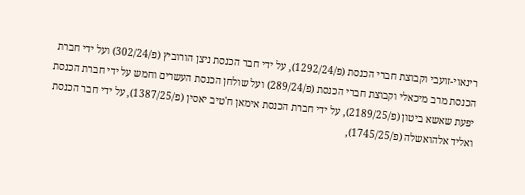רינאוי-זועבי וקבוצת חברי הכנסת (פ/1292/24), על ידי חבר הכנסת ניצן הורוביץ (פ/302/24) ועל ידי חברת הכנסת מרב מיכאלי וקבוצת חברי הכנסת (פ/289/24) ועל שולחן הכנסת העשרים וחמש על ידי חברת הכנסת יפעת שאשא ביטון (פ/2189/25), על ידי חברת הכנסת אימאן ח'טיב יאסין (פ/1387/25), על ידי חבר הכנסת ואליד אלהואשלה (פ/1745/25),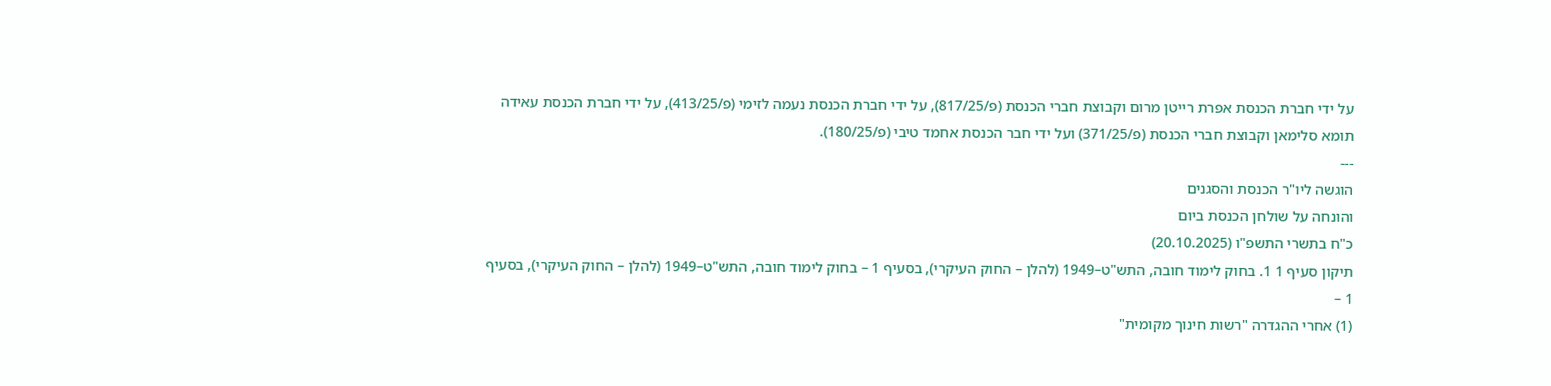על ידי חברת הכנסת אפרת רייטן מרום וקבוצת חברי הכנסת (פ/817/25), על ידי חברת הכנסת נעמה לזימי (פ/413/25), על ידי חברת הכנסת עאידה תומא סלימאן וקבוצת חברי הכנסת (פ/371/25) ועל ידי חבר הכנסת אחמד טיבי (פ/180/25).
---
הוגשה ליו"ר הכנסת והסגנים
והונחה על שולחן הכנסת ביום
כ"ח בתשרי התשפ"ו (20.10.2025)
תיקון סעיף 1 1. בחוק לימוד חובה, התש"ט–1949 (להלן – החוק העיקרי), בסעיף 1 – בחוק לימוד חובה, התש"ט–1949 (להלן – החוק העיקרי), בסעיף 1 –
(1) אחרי ההגדרה "רשות חינוך מקומית"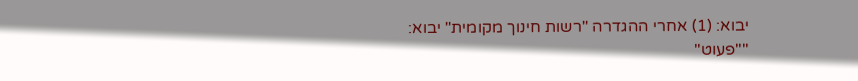יבוא: (1) אחרי ההגדרה "רשות חינוך מקומית" יבוא:
""פעוט"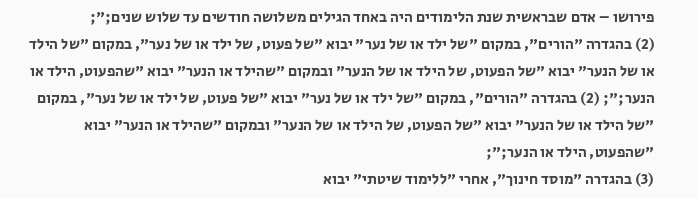פירושו – אדם שבראשית שנת הלימודים היה באחד הגילים משלושה חודשים עד שלוש שנים;";
(2) בהגדרה "הורים", במקום "של ילד או של נער" יבוא "של פעוט, של ילד או של נער", במקום "של הילד או של הנער" יבוא "של הפעוט, של הילד או של הנער" ובמקום "שהילד או הנער" יבוא "שהפעוט, הילד או הנער;"; (2) בהגדרה "הורים", במקום "של ילד או של נער" יבוא "של פעוט, של ילד או של נער", במקום "של הילד או של הנער" יבוא "של הפעוט, של הילד או של הנער" ובמקום "שהילד או הנער" יבוא "שהפעוט, הילד או הנער;";
(3) בהגדרה "מוסד חינוך", אחרי "ללימוד שיטתי" יבוא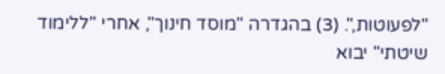"לפעוטות,". (3) בהגדרה "מוסד חינוך", אחרי "ללימוד שיטתי" יבוא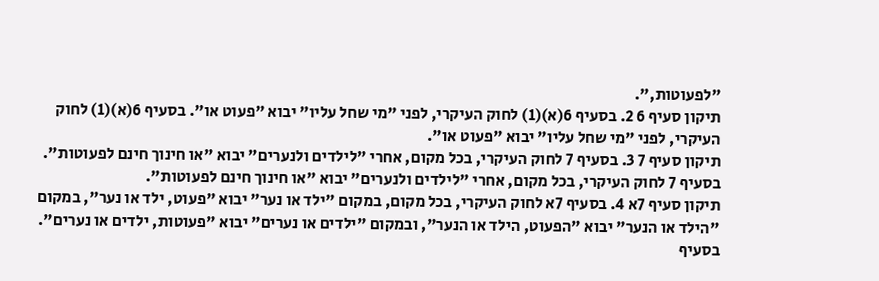"לפעוטות,".
תיקון סעיף 6 2. בסעיף 6(א)(1) לחוק העיקרי, לפני "מי שחל עליו" יבוא "פעוט או". בסעיף 6(א)(1) לחוק העיקרי, לפני "מי שחל עליו" יבוא "פעוט או".
תיקון סעיף 7 3. בסעיף 7 לחוק העיקרי, בכל מקום, אחרי "לילדים ולנערים" יבוא "או חינוך חינם לפעוטות". בסעיף 7 לחוק העיקרי, בכל מקום, אחרי "לילדים ולנערים" יבוא "או חינוך חינם לפעוטות".
תיקון סעיף 7א 4. בסעיף 7א לחוק העיקרי, בכל מקום, במקום "ילד או נער" יבוא "פעוט, ילד או נער", במקום "הילד או הנער" יבוא "הפעוט, הילד או הנער", ובמקום "ילדים או נערים" יבוא "פעוטות, ילדים או נערים". בסעיף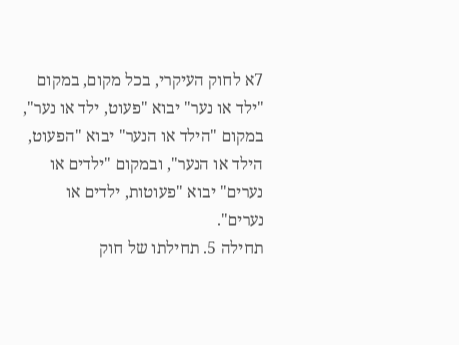7א לחוק העיקרי, בכל מקום, במקום "ילד או נער" יבוא "פעוט, ילד או נער", במקום "הילד או הנער" יבוא "הפעוט, הילד או הנער", ובמקום "ילדים או נערים" יבוא "פעוטות, ילדים או נערים".
תחילה 5. תחילתו של חוק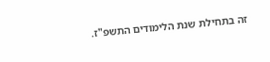זה בתחילת שנת הלימודים התשפ"ז.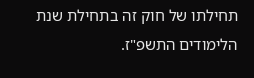תחילתו של חוק זה בתחילת שנת הלימודים התשפ"ז.